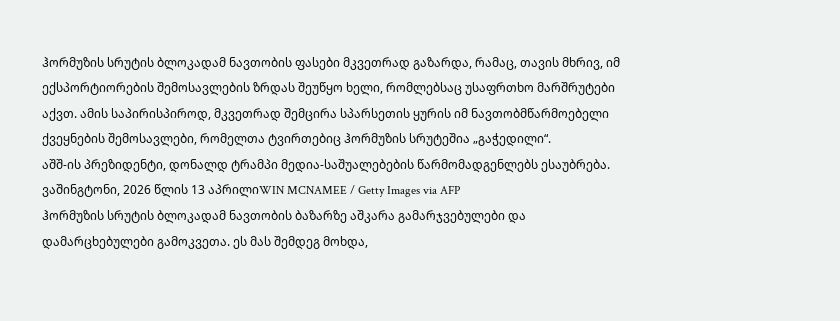ჰორმუზის სრუტის ბლოკადამ ნავთობის ფასები მკვეთრად გაზარდა, რამაც, თავის მხრივ, იმ ექსპორტიორების შემოსავლების ზრდას შეუწყო ხელი, რომლებსაც უსაფრთხო მარშრუტები აქვთ. ამის საპირისპიროდ, მკვეთრად შემცირა სპარსეთის ყურის იმ ნავთობმწარმოებელი ქვეყნების შემოსავლები, რომელთა ტვირთებიც ჰორმუზის სრუტეშია „გაჭედილი“.
აშშ-ის პრეზიდენტი, დონალდ ტრამპი მედია-საშუალებების წარმომადგენლებს ესაუბრება. ვაშინგტონი, 2026 წლის 13 აპრილიWIN MCNAMEE / Getty Images via AFP
ჰორმუზის სრუტის ბლოკადამ ნავთობის ბაზარზე აშკარა გამარჯვებულები და დამარცხებულები გამოკვეთა. ეს მას შემდეგ მოხდა,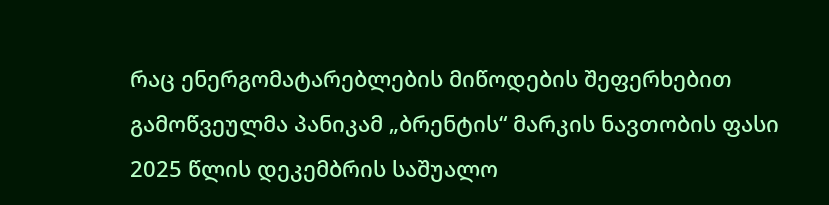რაც ენერგომატარებლების მიწოდების შეფერხებით გამოწვეულმა პანიკამ „ბრენტის“ მარკის ნავთობის ფასი 2025 წლის დეკემბრის საშუალო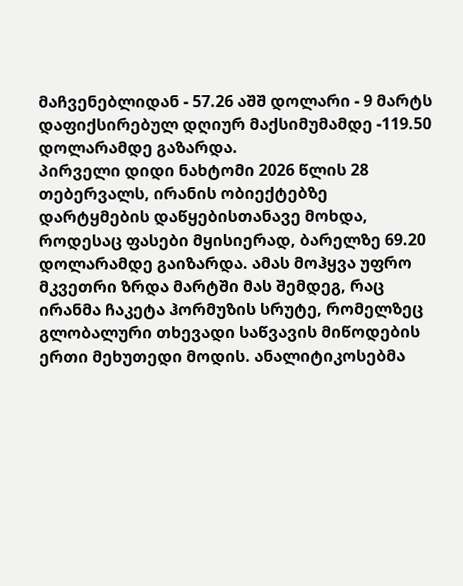მაჩვენებლიდან - 57.26 აშშ დოლარი - 9 მარტს დაფიქსირებულ დღიურ მაქსიმუმამდე -119.50 დოლარამდე გაზარდა.
პირველი დიდი ნახტომი 2026 წლის 28 თებერვალს, ირანის ობიექტებზე დარტყმების დაწყებისთანავე მოხდა, როდესაც ფასები მყისიერად, ბარელზე 69.20 დოლარამდე გაიზარდა. ამას მოჰყვა უფრო მკვეთრი ზრდა მარტში მას შემდეგ, რაც ირანმა ჩაკეტა ჰორმუზის სრუტე, რომელზეც გლობალური თხევადი საწვავის მიწოდების ერთი მეხუთედი მოდის. ანალიტიკოსებმა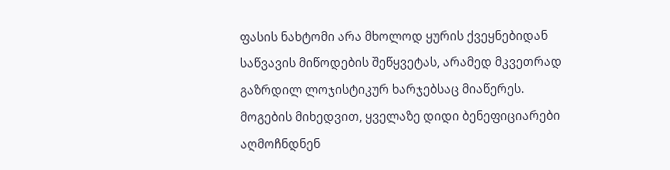ფასის ნახტომი არა მხოლოდ ყურის ქვეყნებიდან საწვავის მიწოდების შეწყვეტას, არამედ მკვეთრად გაზრდილ ლოჯისტიკურ ხარჯებსაც მიაწერეს.
მოგების მიხედვით, ყველაზე დიდი ბენეფიციარები აღმოჩნდნენ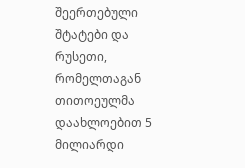შეერთებული შტატები და რუსეთი, რომელთაგან თითოეულმა დაახლოებით 5 მილიარდი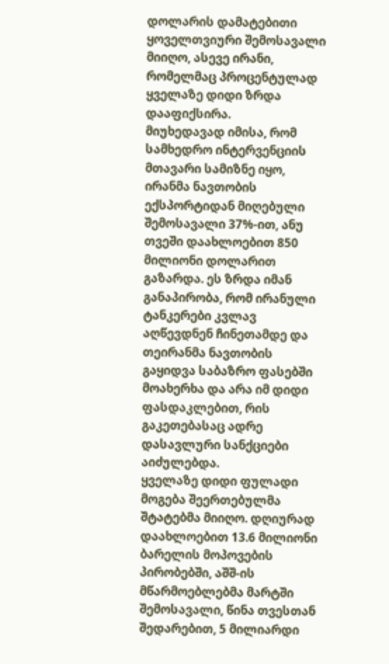დოლარის დამატებითი ყოველთვიური შემოსავალი მიიღო, ასევე ირანი, რომელმაც პროცენტულად ყველაზე დიდი ზრდა დააფიქსირა.
მიუხედავად იმისა, რომ სამხედრო ინტერვენციის მთავარი სამიზნე იყო, ირანმა ნავთობის ექსპორტიდან მიღებული შემოსავალი 37%-ით, ანუ თვეში დაახლოებით 850 მილიონი დოლარით გაზარდა. ეს ზრდა იმან განაპირობა, რომ ირანული ტანკერები კვლავ აღწევდნენ ჩინეთამდე და თეირანმა ნავთობის გაყიდვა საბაზრო ფასებში მოახერხა და არა იმ დიდი ფასდაკლებით, რის გაკეთებასაც ადრე დასავლური სანქციები აიძულებდა.
ყველაზე დიდი ფულადი მოგება შეერთებულმა შტატებმა მიიღო. დღიურად დაახლოებით 13.6 მილიონი ბარელის მოპოვების პირობებში, აშშ-ის მწარმოებლებმა მარტში შემოსავალი, წინა თვესთან შედარებით, 5 მილიარდი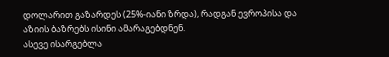დოლარით გაზარდეს (25%-იანი ზრდა), რადგან ევროპისა და აზიის ბაზრებს ისინი ამარაგებდნენ.
ასევე ისარგებლა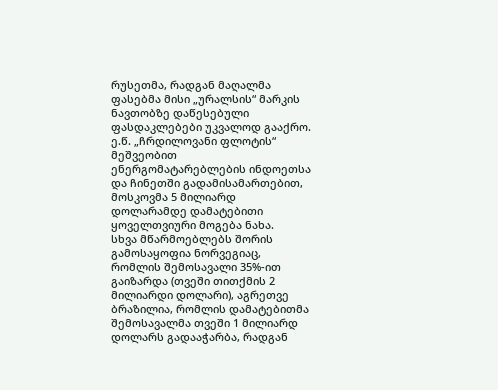რუსეთმა, რადგან მაღალმა ფასებმა მისი „ურალსის“ მარკის ნავთობზე დაწესებული ფასდაკლებები უკვალოდ გააქრო. ე.წ. „ჩრდილოვანი ფლოტის“ მეშვეობით ენერგომატარებლების ინდოეთსა და ჩინეთში გადამისამართებით, მოსკოვმა 5 მილიარდ დოლარამდე დამატებითი ყოველთვიური მოგება ნახა.
სხვა მწარმოებლებს შორის გამოსაყოფია ნორვეგიაც, რომლის შემოსავალი 35%-ით გაიზარდა (თვეში თითქმის 2 მილიარდი დოლარი), აგრეთვე ბრაზილია, რომლის დამატებითმა შემოსავალმა თვეში 1 მილიარდ დოლარს გადააჭარბა, რადგან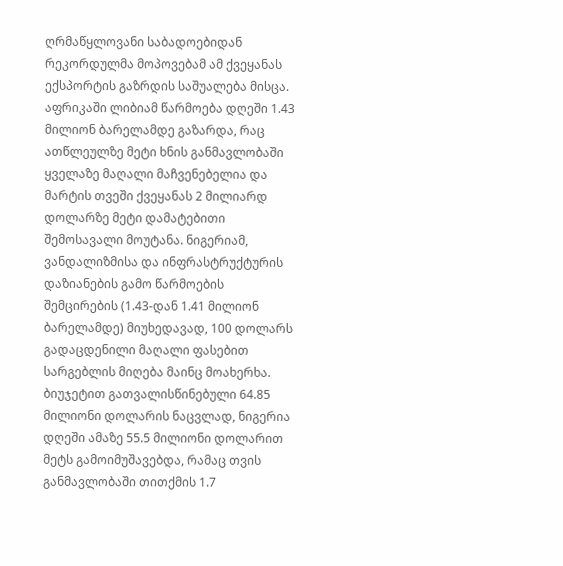ღრმაწყლოვანი საბადოებიდან რეკორდულმა მოპოვებამ ამ ქვეყანას ექსპორტის გაზრდის საშუალება მისცა.
აფრიკაში ლიბიამ წარმოება დღეში 1.43 მილიონ ბარელამდე გაზარდა, რაც ათწლეულზე მეტი ხნის განმავლობაში ყველაზე მაღალი მაჩვენებელია და მარტის თვეში ქვეყანას 2 მილიარდ დოლარზე მეტი დამატებითი შემოსავალი მოუტანა. ნიგერიამ, ვანდალიზმისა და ინფრასტრუქტურის დაზიანების გამო წარმოების შემცირების (1.43-დან 1.41 მილიონ ბარელამდე) მიუხედავად, 100 დოლარს გადაცდენილი მაღალი ფასებით სარგებლის მიღება მაინც მოახერხა. ბიუჯეტით გათვალისწინებული 64.85 მილიონი დოლარის ნაცვლად, ნიგერია დღეში ამაზე 55.5 მილიონი დოლარით მეტს გამოიმუშავებდა, რამაც თვის განმავლობაში თითქმის 1.7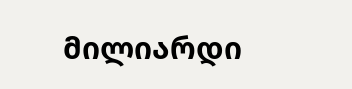მილიარდი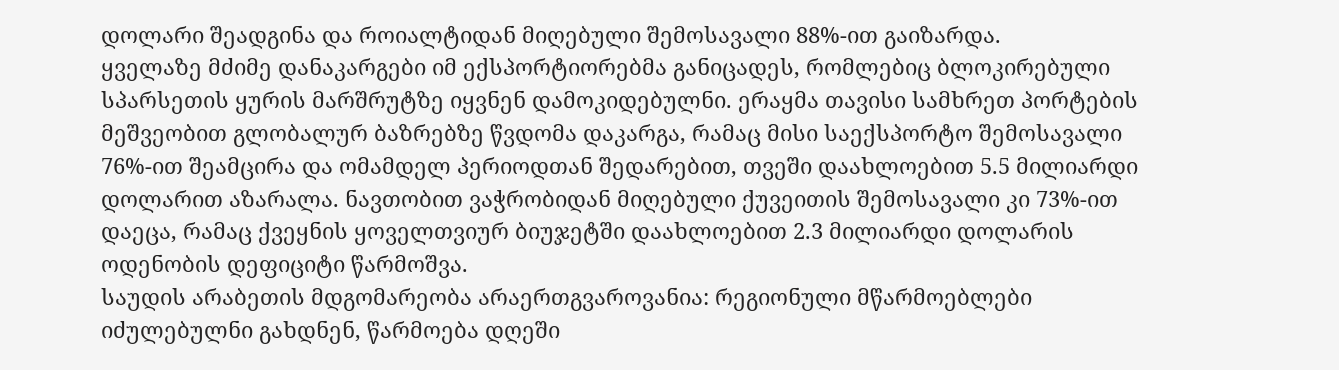დოლარი შეადგინა და როიალტიდან მიღებული შემოსავალი 88%-ით გაიზარდა.
ყველაზე მძიმე დანაკარგები იმ ექსპორტიორებმა განიცადეს, რომლებიც ბლოკირებული სპარსეთის ყურის მარშრუტზე იყვნენ დამოკიდებულნი. ერაყმა თავისი სამხრეთ პორტების მეშვეობით გლობალურ ბაზრებზე წვდომა დაკარგა, რამაც მისი საექსპორტო შემოსავალი 76%-ით შეამცირა და ომამდელ პერიოდთან შედარებით, თვეში დაახლოებით 5.5 მილიარდი დოლარით აზარალა. ნავთობით ვაჭრობიდან მიღებული ქუვეითის შემოსავალი კი 73%-ით დაეცა, რამაც ქვეყნის ყოველთვიურ ბიუჯეტში დაახლოებით 2.3 მილიარდი დოლარის ოდენობის დეფიციტი წარმოშვა.
საუდის არაბეთის მდგომარეობა არაერთგვაროვანია: რეგიონული მწარმოებლები იძულებულნი გახდნენ, წარმოება დღეში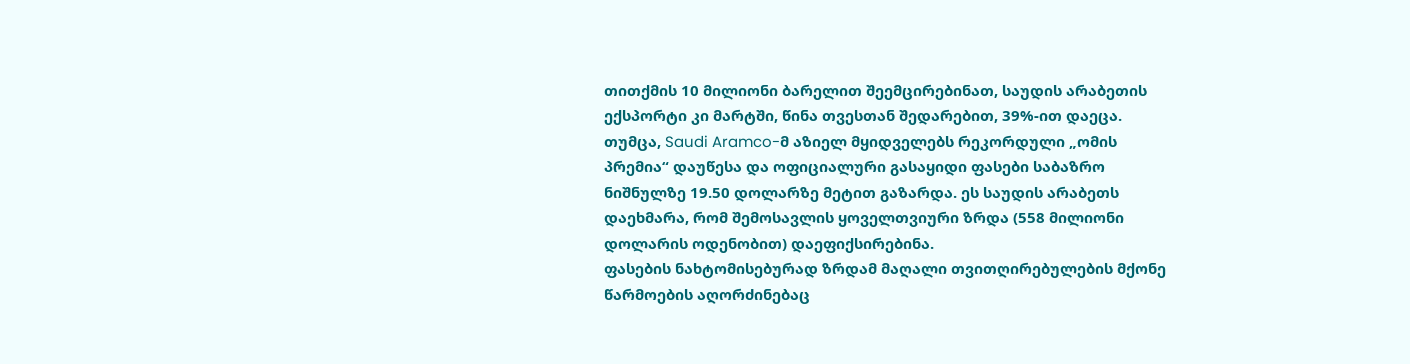თითქმის 10 მილიონი ბარელით შეემცირებინათ, საუდის არაბეთის ექსპორტი კი მარტში, წინა თვესთან შედარებით, 39%-ით დაეცა. თუმცა, Saudi Aramco-მ აზიელ მყიდველებს რეკორდული „ომის პრემია“ დაუწესა და ოფიციალური გასაყიდი ფასები საბაზრო ნიშნულზე 19.50 დოლარზე მეტით გაზარდა. ეს საუდის არაბეთს დაეხმარა, რომ შემოსავლის ყოველთვიური ზრდა (558 მილიონი დოლარის ოდენობით) დაეფიქსირებინა.
ფასების ნახტომისებურად ზრდამ მაღალი თვითღირებულების მქონე წარმოების აღორძინებაც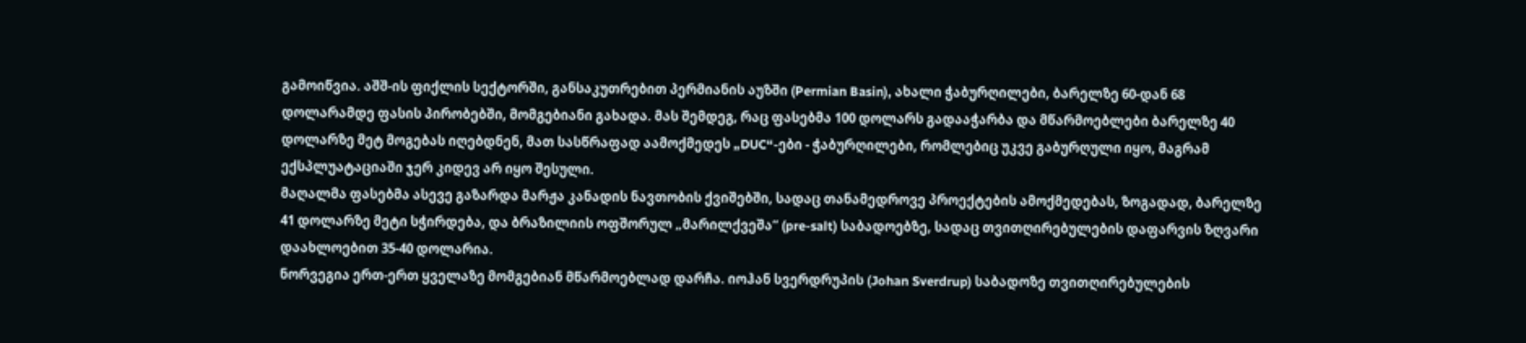გამოიწვია. აშშ-ის ფიქლის სექტორში, განსაკუთრებით პერმიანის აუზში (Permian Basin), ახალი ჭაბურღილები, ბარელზე 60-დან 68 დოლარამდე ფასის პირობებში, მომგებიანი გახადა. მას შემდეგ, რაც ფასებმა 100 დოლარს გადააჭარბა და მწარმოებლები ბარელზე 40 დოლარზე მეტ მოგებას იღებდნენ, მათ სასწრაფად აამოქმედეს „DUC“-ები - ჭაბურღილები, რომლებიც უკვე გაბურღული იყო, მაგრამ ექსპლუატაციაში ჯერ კიდევ არ იყო შესული.
მაღალმა ფასებმა ასევე გაზარდა მარჟა კანადის ნავთობის ქვიშებში, სადაც თანამედროვე პროექტების ამოქმედებას, ზოგადად, ბარელზე 41 დოლარზე მეტი სჭირდება, და ბრაზილიის ოფშორულ „მარილქვეშა“ (pre-salt) საბადოებზე, სადაც თვითღირებულების დაფარვის ზღვარი დაახლოებით 35-40 დოლარია.
ნორვეგია ერთ-ერთ ყველაზე მომგებიან მწარმოებლად დარჩა. იოჰან სვერდრუპის (Johan Sverdrup) საბადოზე თვითღირებულების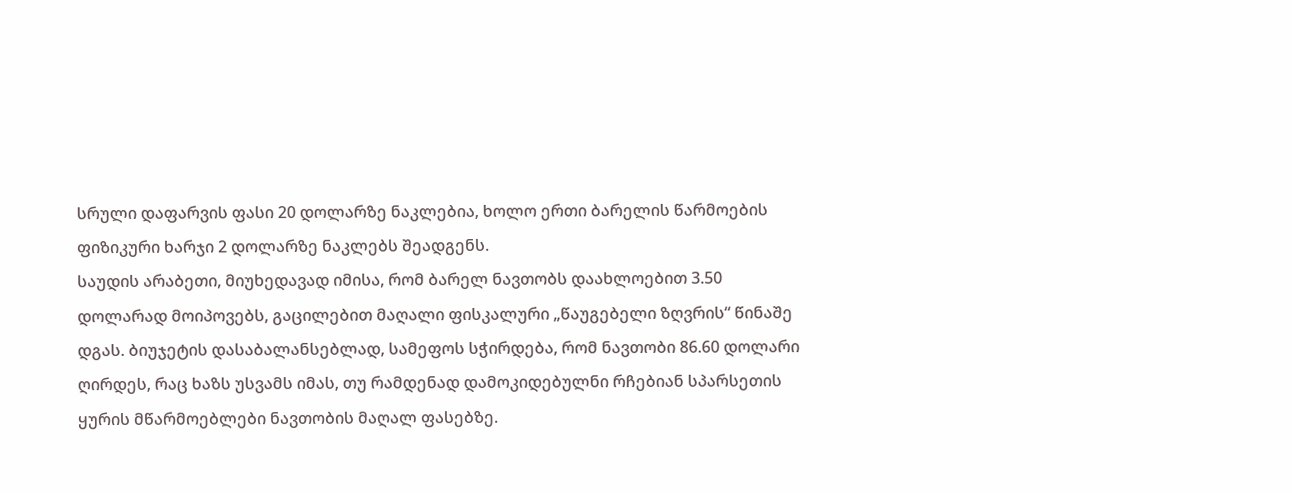სრული დაფარვის ფასი 20 დოლარზე ნაკლებია, ხოლო ერთი ბარელის წარმოების ფიზიკური ხარჯი 2 დოლარზე ნაკლებს შეადგენს.
საუდის არაბეთი, მიუხედავად იმისა, რომ ბარელ ნავთობს დაახლოებით 3.50 დოლარად მოიპოვებს, გაცილებით მაღალი ფისკალური „წაუგებელი ზღვრის“ წინაშე დგას. ბიუჯეტის დასაბალანსებლად, სამეფოს სჭირდება, რომ ნავთობი 86.60 დოლარი ღირდეს, რაც ხაზს უსვამს იმას, თუ რამდენად დამოკიდებულნი რჩებიან სპარსეთის ყურის მწარმოებლები ნავთობის მაღალ ფასებზე.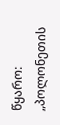წყარო: „პოლონეთის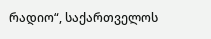რადიო“, საქართველოს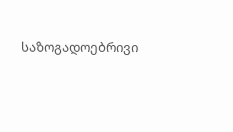საზოგადოებრივი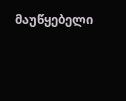მაუწყებელი